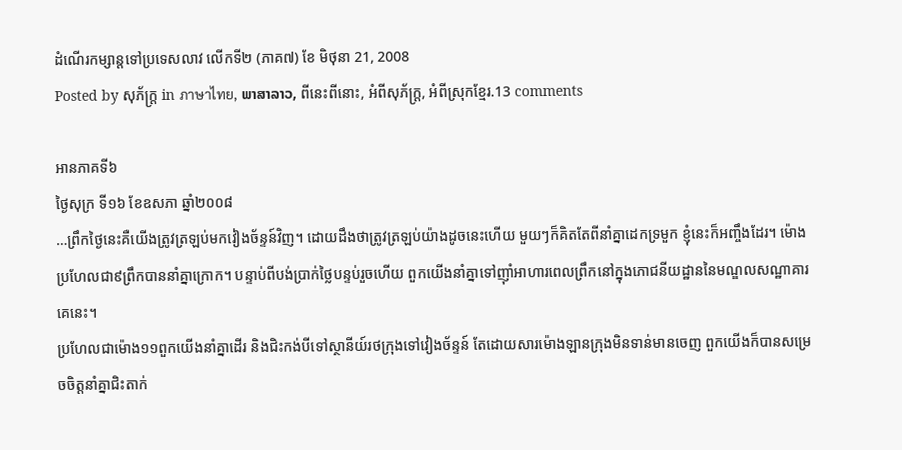ដំណើរកម្សាន្តទៅប្រទេសលាវ លើកទី២ (ភាគ៧) ខែ មិថុនា 21, 2008
Posted by សុភ័ក្ត្រ in ภาษาไทย, ພາສາລາວ, ពីនេះពីនោះ, អំពីសុភ័ក្ត្រ, អំពីស្រុកខ្មែរ.13 comments

អានភាគទី៦
ថ្ងៃសុក្រ ទី១៦ ខែឧសភា ឆ្នាំ២០០៨
…ព្រឹកថ្ងៃនេះគឺយើងត្រូវត្រឡប់មកវៀងច័ន្ទន៍វិញ។ ដោយដឹងថាត្រូវត្រឡប់យ៉ាងដូចនេះហើយ មួយៗក៏គិតតែពីនាំគ្នាដេកទ្រមួក ខ្ញុំនេះក៏អញ្ចឹងដែរ។ ម៉ោងប្រហែលជា៩ព្រឹកបាននាំគ្នាក្រោក។ បន្ទាប់ពីបង់ប្រាក់ថ្លៃបន្ទប់រួចហើយ ពួកយើងនាំគ្នាទៅញ៉ាំអាហារពេលព្រឹកនៅក្នុងភោជនីយដ្ឋាននៃមណ្ឌលសណ្ឋាគារគេនេះ។
ប្រហែលជាម៉ោង១១ពួកយើងនាំគ្នាដើរ និងជិះកង់បីទៅស្ថានីយ៍រថក្រុងទៅវៀងច័ន្ទន៍ តែដោយសារម៉ោងឡានក្រុងមិនទាន់មានចេញ ពួកយើងក៏បានសម្រេចចិត្តនាំគ្នាជិះតាក់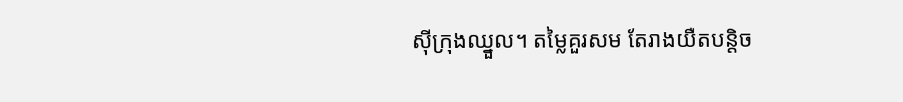ស៊ីក្រុងឈ្នួល។ តម្លៃគួរសម តែរាងយឺតបន្តិច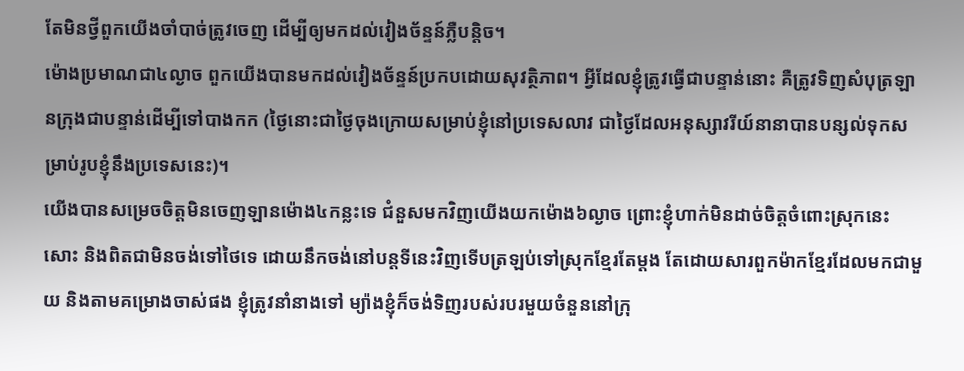តែមិនថ្វីពួកយើងចាំបាច់ត្រូវចេញ ដើម្បីឲ្យមកដល់វៀងច័ន្ទន៍ភ្លឺបន្តិច។
ម៉ោងប្រមាណជា៤ល្ងាច ពួកយើងបានមកដល់វៀងច័ន្ទន៍ប្រកបដោយសុវត្ថិភាព។ អ្វីដែលខ្ញុំត្រូវធ្វើជាបន្ទាន់នោះ គឺត្រូវទិញសំបុត្រឡានក្រុងជាបន្ទាន់ដើម្បីទៅបាងកក (ថ្ងៃនោះជាថ្ងៃចុងក្រោយសម្រាប់ខ្ញុំនៅប្រទេសលាវ ជាថ្ងៃដែលអនុស្សាវរីយ៍នានាបានបន្សល់ទុកសម្រាប់រូបខ្ញុំនឹងប្រទេសនេះ)។
យើងបានសម្រេចចិត្តមិនចេញឡានម៉ោង៤កន្លះទេ ជំនួសមកវិញយើងយកម៉ោង៦ល្ងាច ព្រោះខ្ញុំហាក់មិនដាច់ចិត្តចំពោះស្រុកនេះសោះ និងពិតជាមិនចង់ទៅថៃទេ ដោយនឹកចង់នៅបន្តទីនេះវិញទើបត្រឡប់ទៅស្រុកខ្មែរតែម្ដង តែដោយសារពួកម៉ាកខ្មែរដែលមកជាមួយ និងតាមគម្រោងចាស់ផង ខ្ញុំត្រូវនាំនាងទៅ ម្យ៉ាងខ្ញុំក៏ចង់ទិញរបស់របរមួយចំនួននៅក្រុ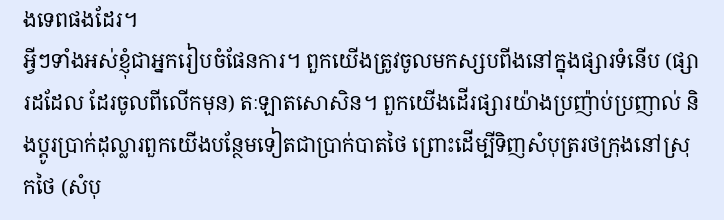ងទេពផងដែរ។
អ្វីៗទាំងអស់ខ្ញុំជាអ្នករៀបចំផែនការ។ ពួកយើងត្រូវចូលមកស្សបពីងនៅក្នុងផ្សារទំនើប (ផ្សារដដែល ដែរចូលពីលើកមុន) តៈឡាតសោសិន។ ពួកយើងដើរផ្សារយ៉ាងប្រញ៉ាប់ប្រញាល់ និងប្ដូរប្រាក់ដុល្លារពួកយើងបន្ថែមទៀតជាប្រាក់បាតថៃ ព្រោះដើម្បីទិញសំបុត្ររថក្រុងនៅស្រុកថៃ (សំបុ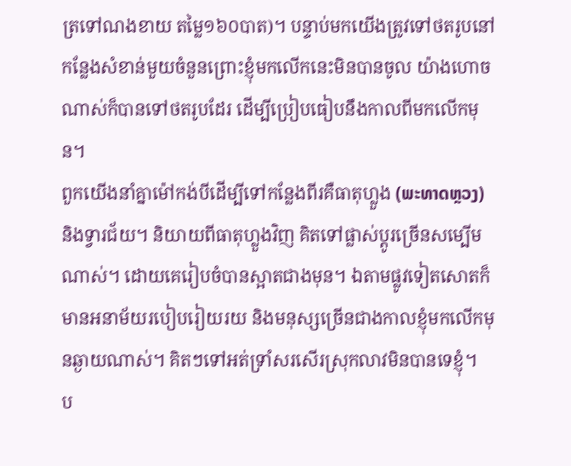ត្រទៅណងខាយ តម្លៃ១៦០បាត)។ បន្ទាប់មកយើងត្រូវទៅថតរូបនៅកន្លែងសំខាន់មួយចំនួនព្រោះខ្ញុំមកលើកនេះមិនបានចូល យ៉ាងហោចណាស់ក៏បានទៅថតរូបដែរ ដើម្បីប្រៀបធៀបនឹងកាលពីមកលើកមុន។
ពួកយើងនាំគ្នាម៉ៅកង់បីដើម្បីទៅកន្លែងពីរគឺធាតុហ្លួង (ພະທາດຫຼວງ) និងទ្វារជ័យ។ និយាយពីធាតុហ្លួងវិញ គិតទៅផ្លាស់ប្ដូរច្រើនសម្បើមណាស់។ ដោយគេរៀបចំបានស្អាតជាងមុន។ ឯតាមផ្លូវទៀតសោតក៏មានអនាម័យរបៀបរៀយរយ និងមនុស្សច្រើនជាងកាលខ្ញុំមកលើកមុនឆ្ងាយណាស់។ គិតៗទៅអត់ទ្រាំសរសើរស្រុកលាវមិនបានទេខ្ញុំ។
ប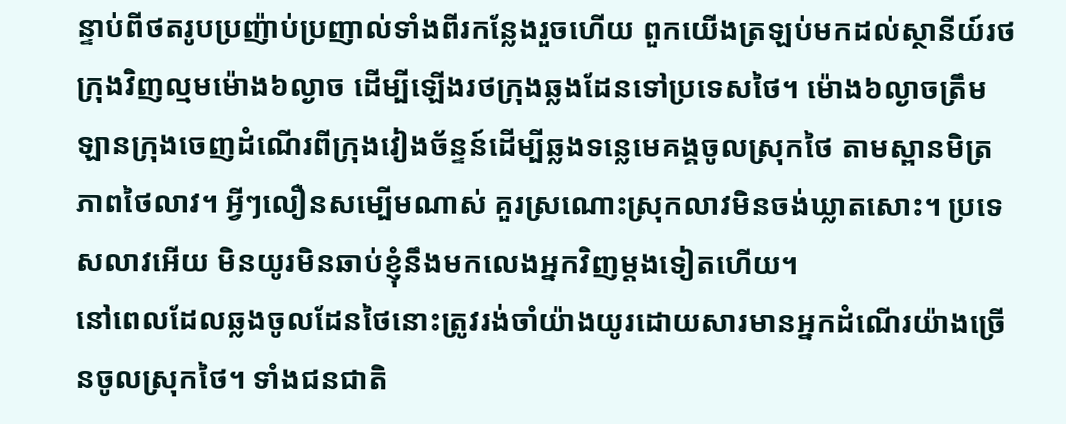ន្ទាប់ពីថតរូបប្រញ៉ាប់ប្រញាល់ទាំងពីរកន្លែងរួចហើយ ពួកយើងត្រឡប់មកដល់ស្ថានីយ៍រថក្រុងវិញល្មមម៉ោង៦ល្ងាច ដើម្បីឡើងរថក្រុងឆ្លងដែនទៅប្រទេសថៃ។ ម៉ោង៦ល្ងាចត្រឹមឡានក្រុងចេញដំណើរពីក្រុងវៀងច័ន្ទន៍ដើម្បីឆ្លងទន្លេមេគង្គចូលស្រុកថៃ តាមស្ពានមិត្រភាពថៃលាវ។ អ្វីៗលឿនសម្បើមណាស់ គួរស្រណោះស្រុកលាវមិនចង់ឃ្លាតសោះ។ ប្រទេសលាវអើយ មិនយូរមិនឆាប់ខ្ញុំនឹងមកលេងអ្នកវិញម្ដងទៀតហើយ។
នៅពេលដែលឆ្លងចូលដែនថៃនោះត្រូវរង់ចាំយ៉ាងយូរដោយសារមានអ្នកដំណើរយ៉ាងច្រើនចូលស្រុកថៃ។ ទាំងជនជាតិ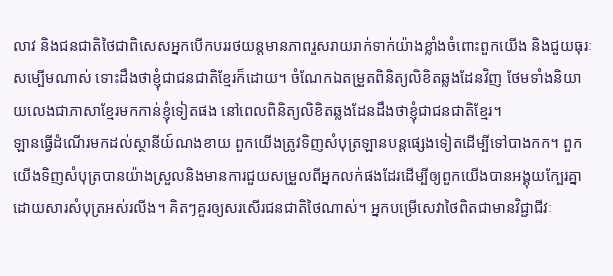លាវ និងជនជាតិថៃជាពិសេសអ្នកបើកបររថយន្តមានភាពរួសរាយរាក់ទាក់យ៉ាងខ្លាំងចំពោះពួកយើង និងជួយធុរៈសម្បើមណាស់ ទោះដឹងថាខ្ញុំជាជនជាតិខ្មែរក៏ដោយ។ ចំណែកឯតម្រួតពិនិត្យលិខិតឆ្លងដែនវិញ ថែមទាំងនិយាយលេងជាភាសាខ្មែរមកកាន់ខ្ញុំទៀតផង នៅពេលពិនិត្យលិខិតឆ្លងដែនដឹងថាខ្ញុំជាជនជាតិខ្មែរ។
ឡានធ្វើដំណើរមកដល់ស្ថានីយ៍ណងខាយ ពួកយើងត្រូវទិញសំបុត្រឡានបន្តផ្សេងទៀតដើម្បីទៅបាងកក។ ពួកយើងទិញសំបុត្របានយ៉ាងស្រួលនិងមានការជួយសម្រួលពីអ្នកលក់ផងដែរដើម្បីឲ្យពួកយើងបានអង្គុយក្បែរគ្នា ដោយសារសំបុត្រអស់រលីង។ គិតៗគួរឲ្យសរសើរជនជាតិថៃណាស់។ អ្នកបម្រើសេវាថៃពិតជាមានវិជ្ជាជីវៈ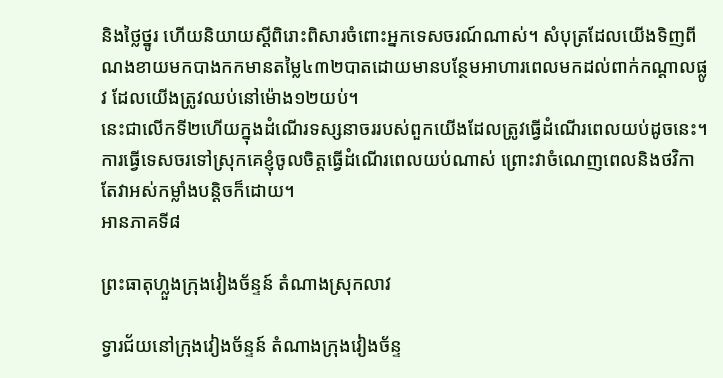និងថ្លៃថ្នូរ ហើយនិយាយស្ដីពិរោះពិសារចំពោះអ្នកទេសចរណ៍ណាស់។ សំបុត្រដែលយើងទិញពីណងខាយមកបាងកកមានតម្លៃ៤៣២បាតដោយមានបន្ថែមអាហារពេលមកដល់ពាក់កណ្ដាលផ្លូវ ដែលយើងត្រូវឈប់នៅម៉ោង១២យប់។
នេះជាលើកទី២ហើយក្នុងដំណើរទស្សនាចររបស់ពួកយើងដែលត្រូវធ្វើដំណើរពេលយប់ដូចនេះ។ ការធ្វើទេសចរទៅស្រុកគេខ្ញុំចូលចិត្តធ្វើដំណើរពេលយប់ណាស់ ព្រោះវាចំណេញពេលនិងថវិកា តែវាអស់កម្លាំងបន្តិចក៏ដោយ។
អានភាគទី៨

ព្រះធាតុហ្លួងក្រុងវៀងច័ន្ទន៍ តំណាងស្រុកលាវ

ទ្វារជ័យនៅក្រុងវៀងច័ន្ទន៍ តំណាងក្រុងវៀងច័ន្ទ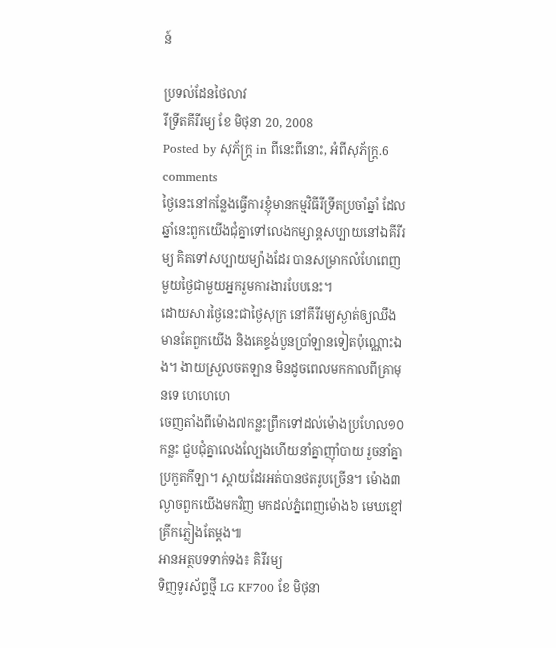ន៍

ប្រទល់ដែនថៃលាវ
រីទ្រីតគីរីរម្យ ខែ មិថុនា 20, 2008
Posted by សុភ័ក្ត្រ in ពីនេះពីនោះ, អំពីសុភ័ក្ត្រ.6 comments
ថ្ងៃនេះនៅកន្លែងធ្វើការខ្ញុំមានកម្មវិធីរីទ្រីតប្រចាំឆ្នាំ ដែលឆ្នាំនេះពួកយើងជុំគ្នាទៅលេងកម្សាន្តសប្បាយនៅឯគីរីរម្យ គិតទៅសប្បាយម្យ៉ាងដែរ បានសម្រាកលំហែពេញមួយថ្ងៃជាមួយអ្នករួមការងារបែបនេះ។
ដោយសារថ្ងៃនេះជាថ្ងៃសុក្រ នៅគីរីរម្យស្ងាត់ឲ្យឈឹង មានតែពួកយើង និងគេខ្ទង់បួនប្រាំឡានទៀតប៉ុណ្ណោះឯង។ ងាយស្រួលចតឡាន មិនដូចពេលមកកាលពីគ្រាមុនទេ ហេហេហេ
ចេញតាំងពីម៉ោង៧កន្លះព្រឹកទៅដល់ម៉ោងប្រហែល១០កន្លះ ជួបជុំគ្នាលេងល្បែងហើយនាំគ្នាញ៉ាំបាយ រួចនាំគ្នាប្រកួតកីឡា។ ស្ដាយដែរអត់បានថតរូបច្រើន។ ម៉ោង៣ល្ងាចពួកយើងមកវិញ មកដល់ភ្នំពេញម៉ោង៦ មេឃខ្មៅគ្រីកភ្លៀងតែម្ដង៕
អានអត្ថបទទាក់ទង៖ គិរីរម្យ
ទិញទូរស័ព្ទថ្មី LG KF700 ខែ មិថុនា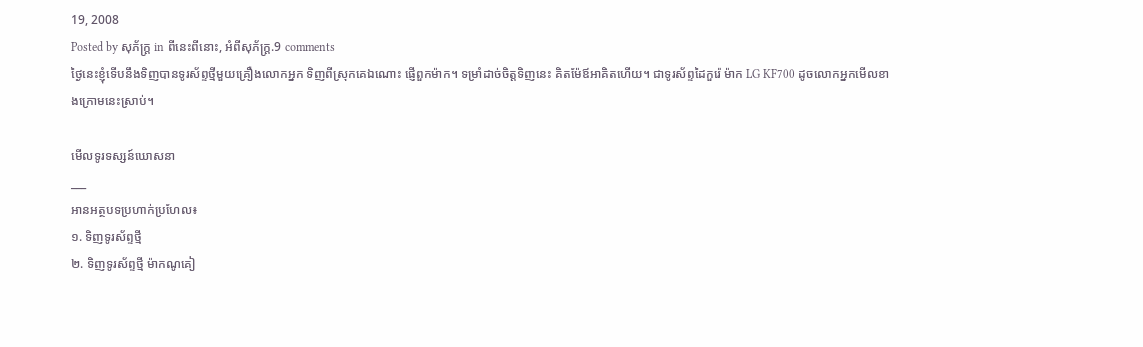19, 2008
Posted by សុភ័ក្ត្រ in ពីនេះពីនោះ, អំពីសុភ័ក្ត្រ.9 comments
ថ្ងៃនេះខ្ញុំទើបនឹងទិញបានទូរស័ព្ទថ្មីមួយគ្រឿងលោកអ្នក ទិញពីស្រុកគេឯណោះ ផ្ញើពួកម៉ាក។ ទម្រាំដាច់ចិត្តទិញនេះ គិតម៉ែឪអាគិតហើយ។ ជាទូរស័ព្ទដៃកួរ៉េ ម៉ាក LG KF700 ដូចលោកអ្នកមើលខាងក្រោមនេះស្រាប់។

មើលទូរទស្សន៍ឃោសនា
___
អានអត្ថបទប្រហាក់ប្រហែល៖
១. ទិញទូរស័ព្ទថ្មី
២. ទិញទូរស័ព្ទថ្មី ម៉ាកណូគៀ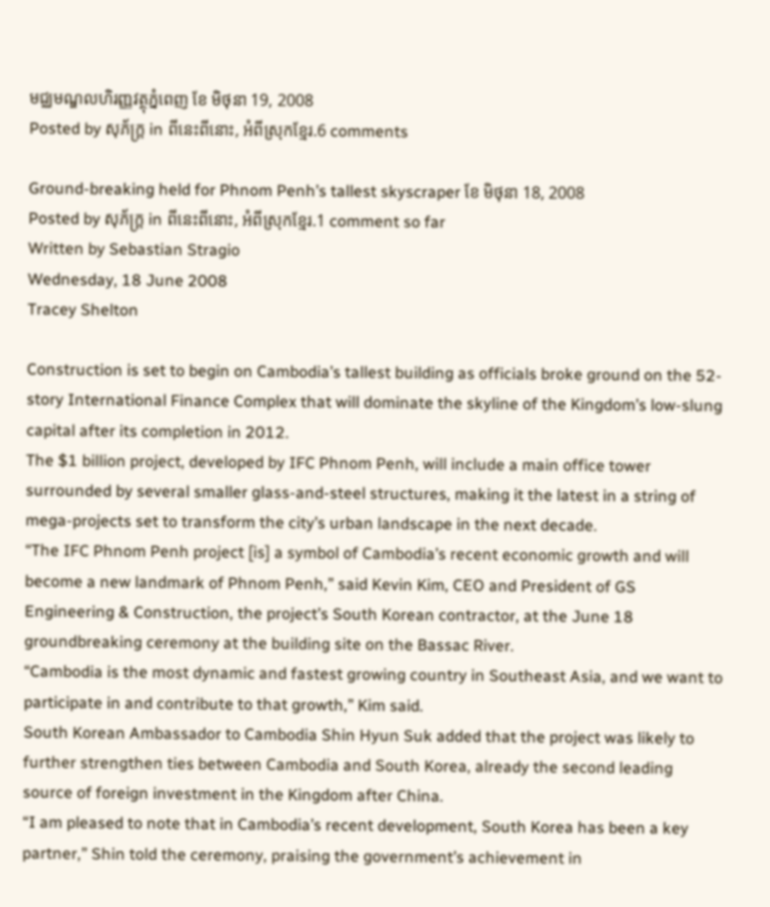មជ្ឈមណ្ឌលហិរញ្ញវត្ថុភ្នំពេញ ខែ មិថុនា 19, 2008
Posted by សុភ័ក្ត្រ in ពីនេះពីនោះ, អំពីស្រុកខ្មែរ.6 comments

Ground-breaking held for Phnom Penh’s tallest skyscraper ខែ មិថុនា 18, 2008
Posted by សុភ័ក្ត្រ in ពីនេះពីនោះ, អំពីស្រុកខ្មែរ.1 comment so far
Written by Sebastian Stragio
Wednesday, 18 June 2008
Tracey Shelton

Construction is set to begin on Cambodia’s tallest building as officials broke ground on the 52-story International Finance Complex that will dominate the skyline of the Kingdom’s low-slung capital after its completion in 2012.
The $1 billion project, developed by IFC Phnom Penh, will include a main office tower surrounded by several smaller glass-and-steel structures, making it the latest in a string of mega-projects set to transform the city’s urban landscape in the next decade.
“The IFC Phnom Penh project [is] a symbol of Cambodia’s recent economic growth and will become a new landmark of Phnom Penh,” said Kevin Kim, CEO and President of GS Engineering & Construction, the project’s South Korean contractor, at the June 18 groundbreaking ceremony at the building site on the Bassac River.
“Cambodia is the most dynamic and fastest growing country in Southeast Asia, and we want to participate in and contribute to that growth,” Kim said.
South Korean Ambassador to Cambodia Shin Hyun Suk added that the project was likely to further strengthen ties between Cambodia and South Korea, already the second leading source of foreign investment in the Kingdom after China.
“I am pleased to note that in Cambodia’s recent development, South Korea has been a key partner,” Shin told the ceremony, praising the government’s achievement in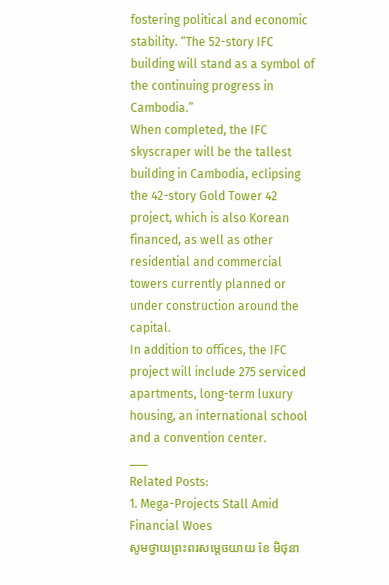fostering political and economic stability. “The 52-story IFC building will stand as a symbol of the continuing progress in Cambodia.”
When completed, the IFC skyscraper will be the tallest building in Cambodia, eclipsing the 42-story Gold Tower 42 project, which is also Korean financed, as well as other residential and commercial towers currently planned or under construction around the capital.
In addition to offices, the IFC project will include 275 serviced apartments, long-term luxury housing, an international school and a convention center.
___
Related Posts:
1. Mega-Projects Stall Amid Financial Woes
សូមថ្វាយព្រះពរសម្ដេចយាយ ខែ មិថុនា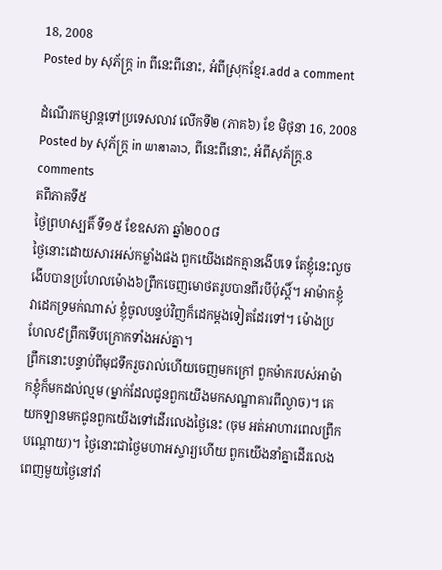18, 2008
Posted by សុភ័ក្ត្រ in ពីនេះពីនោះ, អំពីស្រុកខ្មែរ.add a comment

ដំណើរកម្សាន្តទៅប្រទេសលាវ លើកទី២ (ភាគ៦) ខែ មិថុនា 16, 2008
Posted by សុភ័ក្ត្រ in ພາສາລາວ, ពីនេះពីនោះ, អំពីសុភ័ក្ត្រ.8 comments
តពីភាគទី៥
ថ្ងៃព្រហស្បតិ៍ ទី១៥ ខែឧសភា ឆ្នាំ២០០៨
ថ្ងៃនោះដោយសារអស់កម្លាំងផង ពួកយើងដេកគ្មានងើបទេ តែខ្ញុំនេះលួចងើបបានប្រហែលម៉ោង៦ព្រឹកចេញមោថតរូបបានពីរបីប៉ុស្តិ៍។ អាម៉ាកខ្ញុំវាដេកទ្រមក់ណាស់ ខ្ញុំចូលបន្ទប់វិញក៏ដេកម្ដងទៀតដែរទៅ។ ម៉ោងប្រហែល៩ព្រឹកទើបក្រោកទាំងអស់គ្នា។
ព្រឹកនោះបន្ទាប់ពីមុជទឹករួចរាល់ហើយចេញមកក្រៅ ពួកម៉ាករបស់អាម៉ាកខ្ញុំក៏មកដល់ល្មម (ម្នាក់ដែលជូនពួកយើងមកសណ្ឋាគារពីល្ងាច)។ គេយកឡានមកជូនពួកយើងទៅដើរលេងថ្ងៃនេះ (ចុម អត់អាហារពេលព្រឹកបណ្ដោយ)។ ថ្ងៃនោះជាថ្ងៃមហាអស្ចារ្យហើយ ពួកយើងនាំគ្នាដើរលេងពេញមួយថ្ងៃនៅវាំ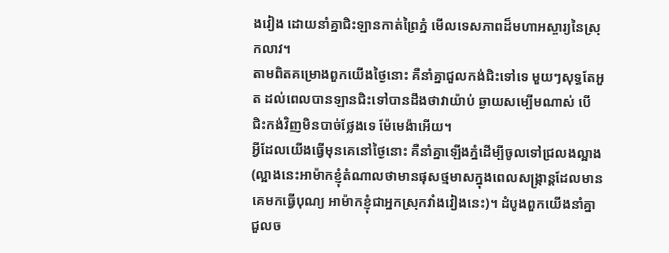ងវៀង ដោយនាំគ្នាជិះឡានកាត់ព្រៃភ្នំ មើលទេសភាពដ៏មហាអស្ចារ្យនៃស្រុកលាវ។
តាមពិតគម្រោងពួកយើងថ្ងៃនោះ គឺនាំគ្នាជួលកង់ជិះទៅទេ មួយៗសុទ្ធតែអួត ដល់ពេលបានឡានជិះទៅបានដឹងថាវាយ៉ាប់ ឆ្ងាយសម្បើមណាស់ បើជិះកង់វិញមិនបាច់ថ្លែងទេ ម៉ែមេង៉ាអើយ។
អ្វីដែលយើងធ្វើមុនគេនៅថ្ងៃនោះ គឺនាំគ្នាឡើងភ្នំដើម្បីចូលទៅជ្រលងល្អាង (ល្អាងនេះអាម៉ាកខ្ញុំតំណាលថាមានផុសថ្មមាសក្នុងពេលសង្ក្រាន្តដែលមានគេមកធ្វើបុណ្យ អាម៉ាកខ្ញុំជាអ្នកស្រុកវាំងវៀងនេះ)។ ដំបូងពួកយើងនាំគ្នាជួលច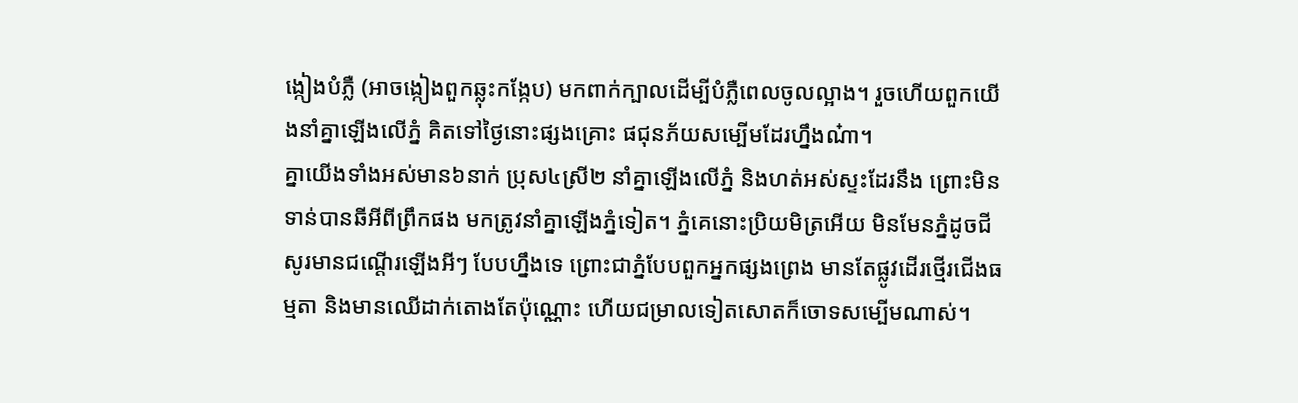ង្កៀងបំភ្លឺ (អាចង្កៀងពួកឆ្លុះកង្កែប) មកពាក់ក្បាលដើម្បីបំភ្លឺពេលចូលល្អាង។ រួចហើយពួកយើងនាំគ្នាឡើងលើភ្នំ គិតទៅថ្ងៃនោះផ្សងគ្រោះ ផជុនភ័យសម្បើមដែរហ្នឹងណ៎ា។
គ្នាយើងទាំងអស់មាន៦នាក់ ប្រុស៤ស្រី២ នាំគ្នាឡើងលើភ្នំ និងហត់អស់ស្ទះដែរនឹង ព្រោះមិនទាន់បានឆីអីពីព្រឹកផង មកត្រូវនាំគ្នាឡើងភ្នំទៀត។ ភ្នំគេនោះប្រិយមិត្រអើយ មិនមែនភ្នំដូចជីសូរមានជណ្ដើរឡើងអីៗ បែបហ្នឹងទេ ព្រោះជាភ្នំបែបពួកអ្នកផ្សងព្រេង មានតែផ្លូវដើរថ្មើរជើងធម្មតា និងមានឈើដាក់តោងតែប៉ុណ្ណោះ ហើយជម្រាលទៀតសោតក៏ចោទសម្បើមណាស់។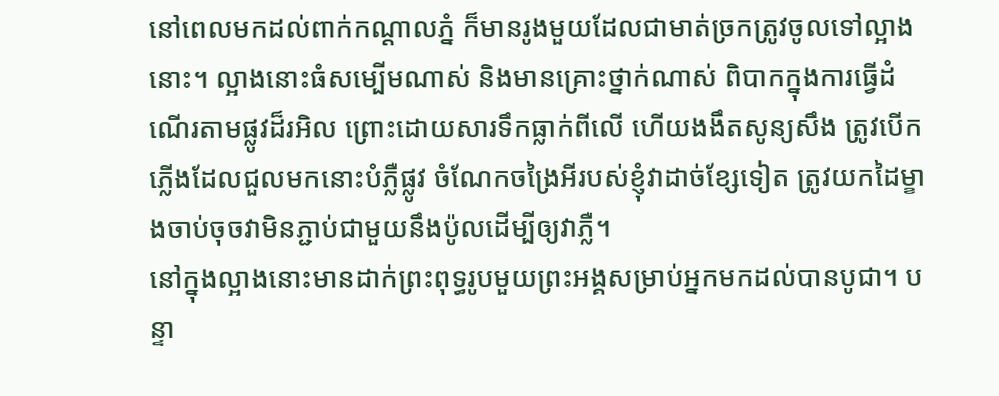នៅពេលមកដល់ពាក់កណ្ដាលភ្នំ ក៏មានរូងមួយដែលជាមាត់ច្រកត្រូវចូលទៅល្អាងនោះ។ ល្អាងនោះធំសម្បើមណាស់ និងមានគ្រោះថ្នាក់ណាស់ ពិបាកក្នុងការធ្វើដំណើរតាមផ្លូវដ៏រអិល ព្រោះដោយសារទឹកធ្លាក់ពីលើ ហើយងងឹតសូន្យសឹង ត្រូវបើកភ្លើងដែលជួលមកនោះបំភ្លឺផ្លូវ ចំណែកចង្រៃអីរបស់ខ្ញុំវាដាច់ខ្សែទៀត ត្រូវយកដៃម្ខាងចាប់ចុចវាមិនភ្ជាប់ជាមួយនឹងប៉ូលដើម្បីឲ្យវាភ្លឺ។
នៅក្នុងល្អាងនោះមានដាក់ព្រះពុទ្ធរូបមួយព្រះអង្គសម្រាប់អ្នកមកដល់បានបូជា។ បន្ទា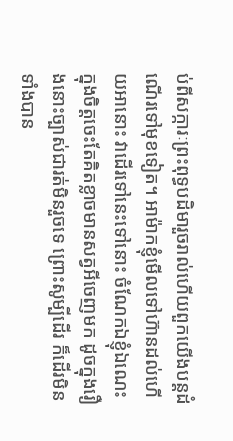ប់ពីសក្ការៈព្រះពុទ្ធបដិមារួចរាល់ហើយពួកយើងបន្តដំណើរទៅមុខទៀត។ អាម៉ាកខ្ញុំមើលទៅហ៊ានដល់ហើយអានោះ វាដើរទៅនេះទៅនោះ ចំណែកឯខ្ញុំឯណេះ ក្នុងចិត្តចេះតែគិតខ្លាចមានសត្វអីចេញមក ដូចក្នុងរឿងនោះច្បាស់ជារត់មិនរួចទេ ព្រោះសូម្បីដើរ ក៏ដើរមិនទាំងបាន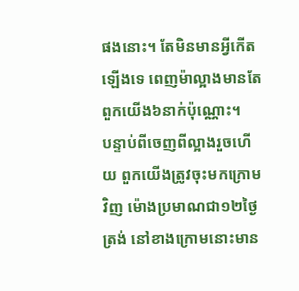ផងនោះ។ តែមិនមានអ្វីកើតឡើងទេ ពេញម៉ាល្អាងមានតែពួកយើង៦នាក់ប៉ុណ្ណោះ។
បន្ទាប់ពីចេញពីល្អាងរួចហើយ ពួកយើងត្រូវចុះមកក្រោមវិញ ម៉ោងប្រមាណជា១២ថ្ងៃត្រង់ នៅខាងក្រោមនោះមាន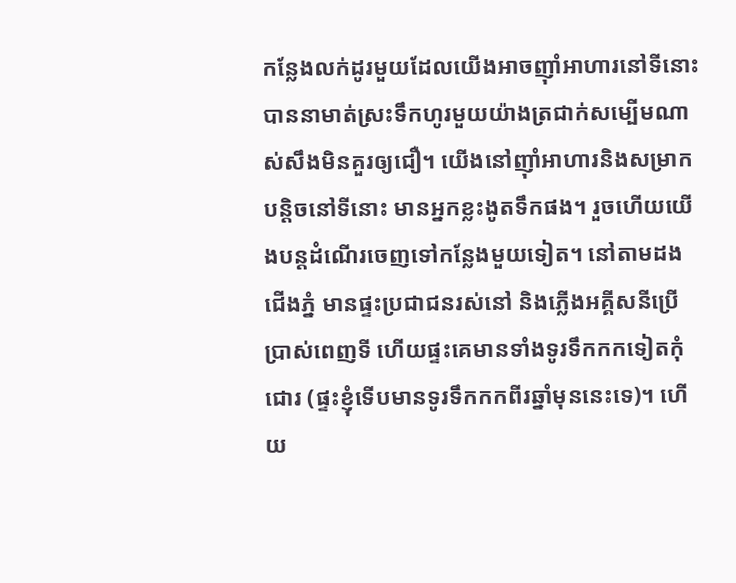កន្លែងលក់ដូរមួយដែលយើងអាចញ៉ាំអាហារនៅទីនោះបាននាមាត់ស្រះទឹកហូរមួយយ៉ាងត្រជាក់សម្បើមណាស់សឹងមិនគួរឲ្យជឿ។ យើងនៅញ៉ាំអាហារនិងសម្រាកបន្តិចនៅទីនោះ មានអ្នកខ្លះងូតទឹកផង។ រួចហើយយើងបន្តដំណើរចេញទៅកន្លែងមួយទៀត។ នៅតាមដងជើងភ្នំ មានផ្ទះប្រជាជនរស់នៅ និងភ្លើងអគ្គីសនីប្រើប្រាស់ពេញទី ហើយផ្ទះគេមានទាំងទូរទឹកកកទៀតកុំជោរ (ផ្ទះខ្ញុំទើបមានទូរទឹកកកពីរឆ្នាំមុននេះទេ)។ ហើយ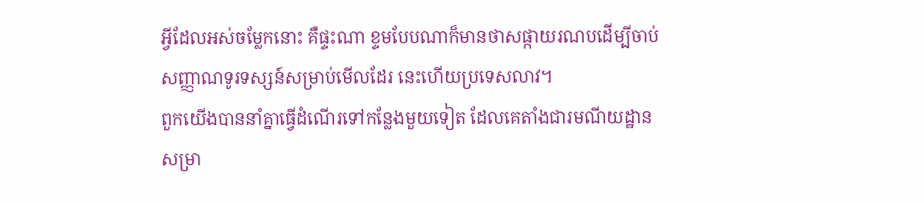អ្វីដែលអស់ចម្លែកនោះ គឺផ្ទះណា ខ្ទមបែបណាក៏មានថាសផ្កាយរណបដើម្បីចាប់សញ្ញាណទូរទស្សន៍សម្រាប់មើលដែរ នេះហើយប្រទេសលាវ។
ពួកយើងបាននាំគ្នាធ្វើដំណើរទៅកន្លែងមួយទៀត ដែលគេតាំងជារមណីយដ្ឋានសម្រា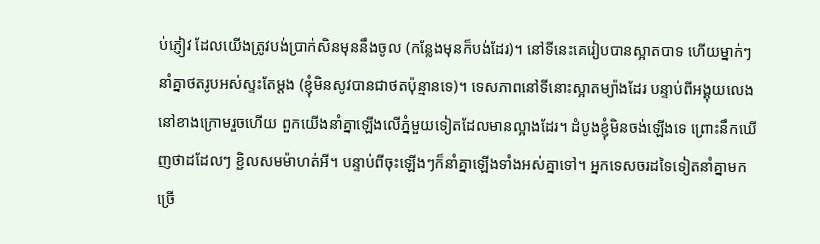ប់ភ្ញៀវ ដែលយើងត្រូវបង់ប្រាក់សិនមុននឹងចូល (កន្លែងមុនក៏បង់ដែរ)។ នៅទីនេះគេរៀបបានស្អាតបាទ ហើយម្នាក់ៗនាំគ្នាថតរូបអស់ស្ទះតែម្ដង (ខ្ញុំមិនសូវបានជាថតប៉ុន្មានទេ)។ ទេសភាពនៅទីនោះស្អាតម្យ៉ាងដែរ បន្ទាប់ពីអង្គុយលេងនៅខាងក្រោមរួចហើយ ពួកយើងនាំគ្នាឡើងលើភ្នំមួយទៀតដែលមានល្អាងដែរ។ ដំបូងខ្ញុំមិនចង់ឡើងទេ ព្រោះនឹកឃើញថាដដែលៗ ខ្ជិលសមម៉ាហត់អី។ បន្ទាប់ពីចុះឡើងៗក៏នាំគ្នាឡើងទាំងអស់គ្នាទៅ។ អ្នកទេសចរដទៃទៀតនាំគ្នាមកច្រើ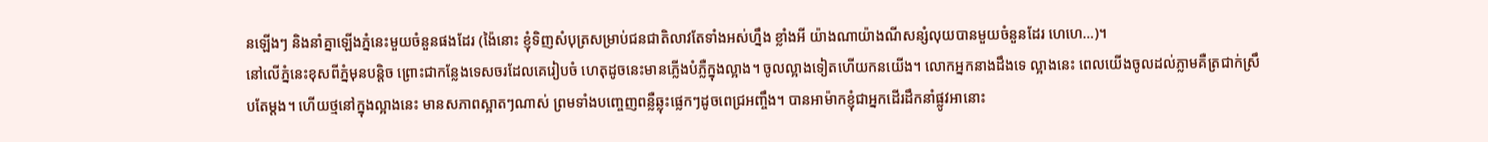នឡើងៗ និងនាំគ្នាឡើងភ្នំនេះមួយចំនួនផងដែរ (ង៉ៃនោះ ខ្ញុំទិញសំបុត្រសម្រាប់ជនជាតិលាវតែទាំងអស់ហ្នឹង ខ្លាំងអី យ៉ាងណាយ៉ាងណីសន្សំលុយបានមួយចំនួនដែរ ហេហេ…)។
នៅលើភ្នំនេះខុសពីភ្នំមុនបន្តិច ព្រោះជាកន្លែងទេសចរដែលគេរៀបចំ ហេតុដូចនេះមានភ្លើងបំភ្លឺក្នុងល្អាង។ ចូលល្អាងទៀតហើយកនយើង។ លោកអ្នកនាងដឹងទេ ល្អាងនេះ ពេលយើងចូលដល់ភ្លាមគឺត្រជាក់ស្រឹបតែម្ដង។ ហើយថ្មនៅក្នុងល្អាងនេះ មានសភាពស្អាតៗណាស់ ព្រមទាំងបញ្ចេញពន្លឺឆ្លុះផ្លេកៗដូចពេជ្រអញ្ចឹង។ បានអាម៉ាកខ្ញុំជាអ្នកដើរដឹកនាំផ្លូវអានោះ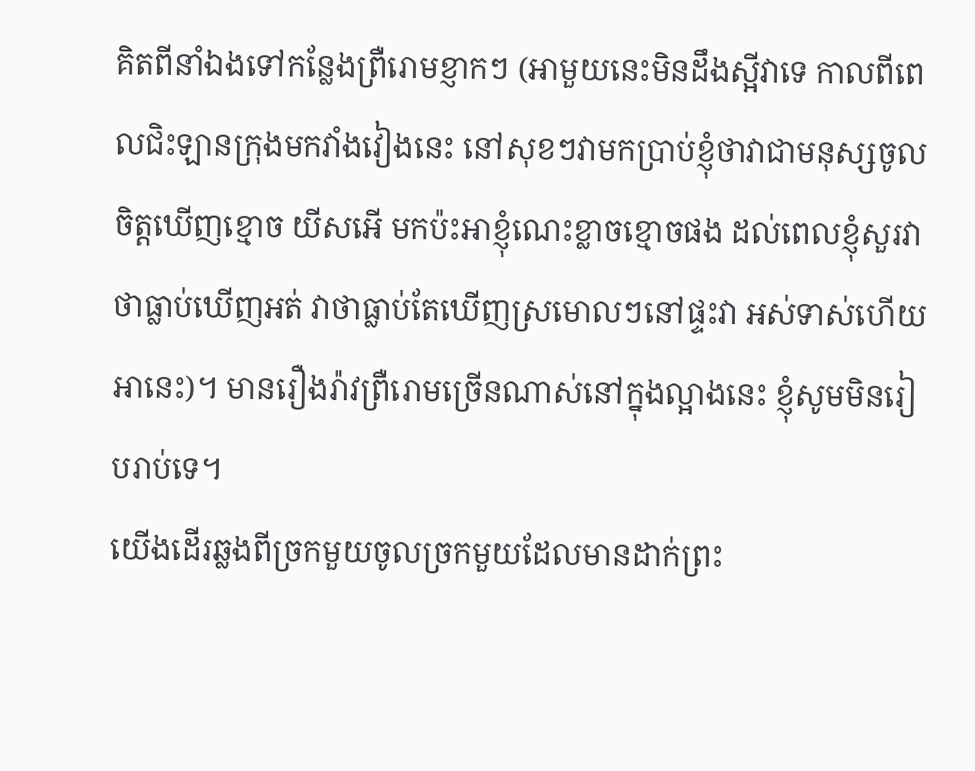គិតពីនាំឯងទៅកន្លែងព្រឺរោមខ្ញាកៗ (អាមួយនេះមិនដឹងស្អីវាទេ កាលពីពេលជិះឡានក្រុងមកវាំងវៀងនេះ នៅសុខៗវាមកប្រាប់ខ្ញុំថាវាជាមនុស្សចូលចិត្តឃើញខ្មោច យីសអើ មកប៉ះអាខ្ញុំណេះខ្លាចខ្មោចផង ដល់ពេលខ្ញុំសួរវាថាធ្លាប់ឃើញអត់ វាថាធ្លាប់តែឃើញស្រមោលៗនៅផ្ទះវា អស់ទាស់ហើយអានេះ)។ មានរឿងរ៉ាវព្រឺរោមច្រើនណាស់នៅក្នុងល្អាងនេះ ខ្ញុំសូមមិនរៀបរាប់ទេ។
យើងដើរឆ្លងពីច្រកមួយចូលច្រកមួយដែលមានដាក់ព្រះ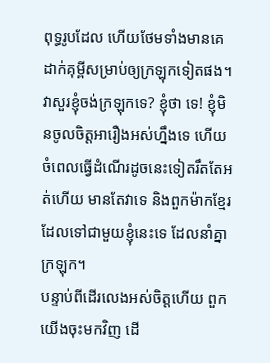ពុទ្ធរូបដែល ហើយថែមទាំងមានគេដាក់គុម្ពីសម្រាប់ឲ្យក្រឡុកទៀតផង។ វាសួរខ្ញុំចង់ក្រឡុកទេ? ខ្ញុំថា ទេ! ខ្ញុំមិនចូលចិត្តអារឿងអស់ហ្នឹងទេ ហើយចំពេលធ្វើដំណើរដូចនេះទៀតរឹតតែអត់ហើយ មានតែវាទេ និងពួកម៉ាកខ្មែរ ដែលទៅជាមួយខ្ញុំនេះទេ ដែលនាំគ្នាក្រឡុក។
បន្ទាប់ពីដើរលេងអស់ចិត្តហើយ ពួកយើងចុះមកវិញ ដើ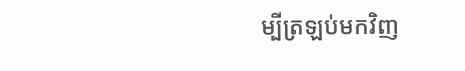ម្បីត្រឡប់មកវិញ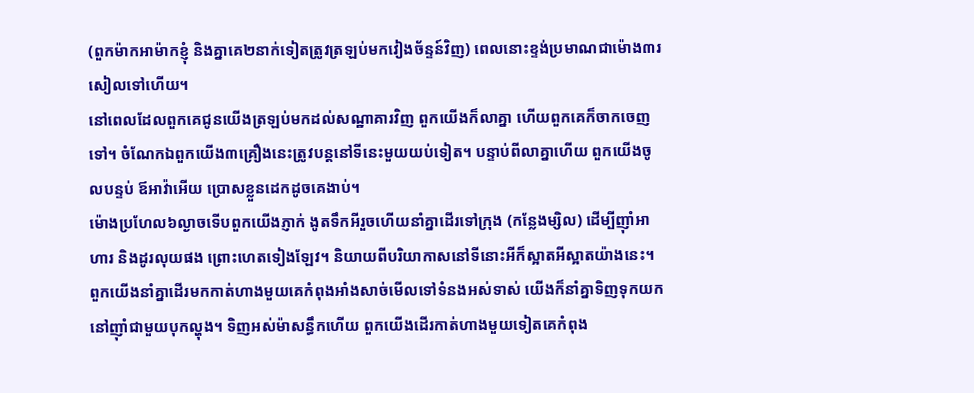(ពួកម៉ាកអាម៉ាកខ្ញុំ និងគ្នាគេ២នាក់ទៀតត្រូវត្រឡប់មកវៀងច័ន្ទន៍វិញ) ពេលនោះខ្ទង់ប្រមាណជាម៉ោង៣រសៀលទៅហើយ។
នៅពេលដែលពួកគេជូនយើងត្រឡប់មកដល់សណ្ឋាគារវិញ ពួកយើងក៏លាគ្នា ហើយពួកគេក៏ចាកចេញទៅ។ ចំណែកឯពួកយើង៣គ្រឿងនេះត្រូវបន្តនៅទីនេះមួយយប់ទៀត។ បន្ទាប់ពីលាគ្នាហើយ ពួកយើងចូលបន្ទប់ ឪអាវ៉ាអើយ ប្រោសខ្លួនដេកដូចគេងាប់។
ម៉ោងប្រហែល៦ល្ងាចទើបពួកយើងភ្ញាក់ ងូតទឹកអីរួចហើយនាំគ្នាដើរទៅក្រុង (កន្លែងម្សិល) ដើម្បីញ៉ាំអាហារ និងដូរលុយផង ព្រោះហេតទៀងឡែវ។ និយាយពីបរិយាកាសនៅទីនោះអីក៏ស្អាតអីស្អាតយ៉ាងនេះ។ ពួកយើងនាំគ្នាដើរមកកាត់ហាងមួយគេកំពុងអាំងសាច់មើលទៅទំនងអស់ទាស់ យើងក៏នាំគ្នាទិញទុកយកនៅញ៉ាំជាមួយបុកល្ហុង។ ទិញអស់ម៉ាសន្ធឹកហើយ ពួកយើងដើរកាត់ហាងមួយទៀតគេកំពុង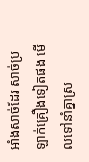អាំងសាច់ដែរ សាច់ប្រឡាក់គ្រឿងទៀតផង មើលទៅនាំគ្នាស្រ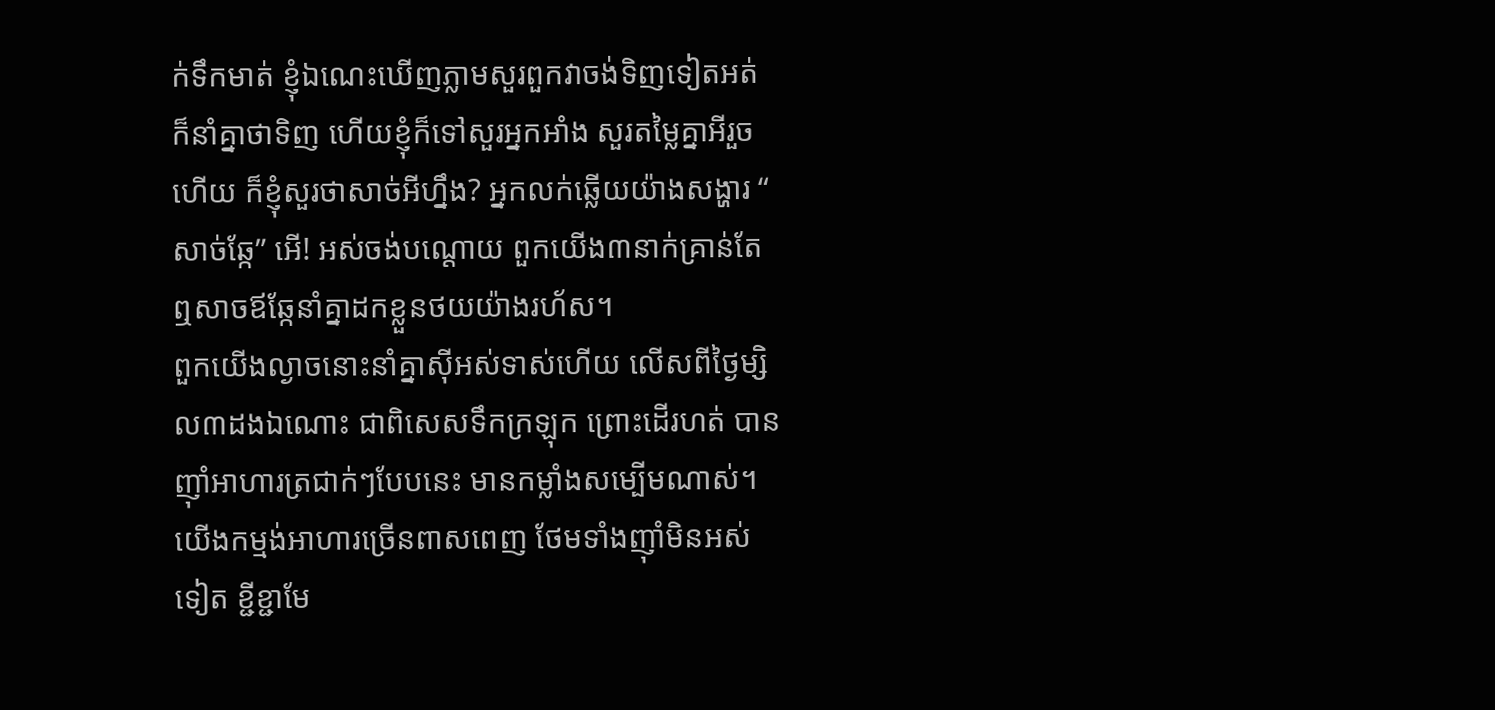ក់ទឹកមាត់ ខ្ញុំឯណេះឃើញភ្លាមសួរពួកវាចង់ទិញទៀតអត់ ក៏នាំគ្នាថាទិញ ហើយខ្ញុំក៏ទៅសួរអ្នកអាំង សួរតម្លៃគ្នាអីរួចហើយ ក៏ខ្ញុំសួរថាសាច់អីហ្នឹង? អ្នកលក់ឆ្លើយយ៉ាងសង្ហារ “ សាច់ឆ្កែ” អើ! អស់ចង់បណ្ដោយ ពួកយើង៣នាក់គ្រាន់តែឮសាចឪឆ្កែនាំគ្នាដកខ្លួនថយយ៉ាងរហ័ស។
ពួកយើងល្ងាចនោះនាំគ្នាស៊ីអស់ទាស់ហើយ លើសពីថ្ងៃម្សិល៣ដងឯណោះ ជាពិសេសទឹកក្រឡុក ព្រោះដើរហត់ បានញ៉ាំអាហារត្រជាក់ៗបែបនេះ មានកម្លាំងសម្បើមណាស់។ យើងកម្មង់អាហារច្រើនពាសពេញ ថែមទាំងញ៉ាំមិនអស់ទៀត ខ្ជីខ្ជាមែ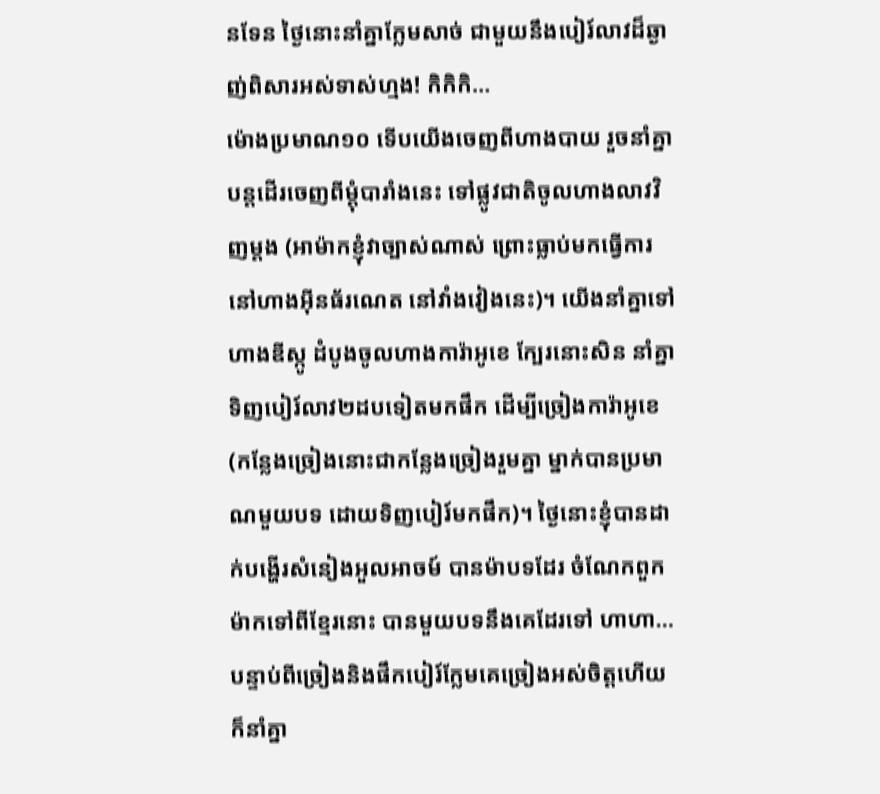នទែន ថ្ងៃនោះនាំគ្នាក្លែមសាច់ ជាមួយនឹងបៀរ៍លាវដ៏ឆ្ងាញ់ពិសារអស់ទាស់ហ្មង! កិកិកិ…
ម៉ោងប្រមាណ១០ ទើបយើងចេញពីហាងបាយ រួចនាំគ្នាបន្តដើរចេញពីម្ដុំបារាំងនេះ ទៅផ្លូវជាតិចូលហាងលាវវិញម្ដង (អាម៉ាកខ្ញុំវាច្បាស់ណាស់ ព្រោះធ្លាប់មកធ្វើការនៅហាងអ៊ីនធ័រណេត នៅវាំងវៀងនេះ)។ យើងនាំគ្នាទៅហាងឌីស្កូ ដំបូងចូលហាងការ៉ាអូខេ ក្បែរនោះសិន នាំគ្នាទិញបៀរ៍លាវ២ដបទៀតមកផឹក ដើម្បីច្រៀងការ៉ាអូខេ (កន្លែងច្រៀងនោះជាកន្លែងច្រៀងរួមគ្នា ម្នាក់បានប្រមាណមួយបទ ដោយទិញបៀរ៍មកផឹក)។ ថ្ងៃនោះខ្ញុំបានដាក់បង្ហើរសំនៀងអួលអាចម៍ បានម៉ាបទដែរ ចំណែកពួកម៉ាកទៅពីខ្មែរនោះ បានមួយបទនឹងគេដែរទៅ ហាហា…
បន្ទាប់ពីច្រៀងនិងផឹកបៀរ៍ក្លែមគេច្រៀងអស់ចិត្តហើយ ក៏នាំគ្នា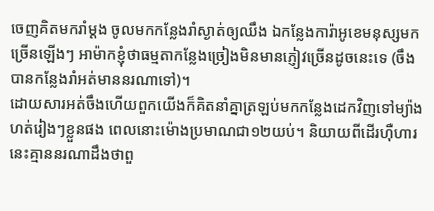ចេញគិតមករាំម្ដង ចូលមកកន្លែងរាំស្ងាត់ឲ្យឈឹង ឯកន្លែងការ៉ាអូខេមនុស្សមកច្រើនឡើងៗ អាម៉ាកខ្ញុំថាធម្មតាកន្លែងច្រៀងមិនមានភ្ញៀវច្រើនដូចនេះទេ (ចឹងបានកន្លែងរាំអត់មាននរណាទៅ)។
ដោយសារអត់ចឹងហើយពួកយើងក៏គិតនាំគ្នាត្រឡប់មកកន្លែងដេកវិញទៅម្យ៉ាងហត់រៀងៗខ្លួនផង ពេលនោះម៉ោងប្រមាណជា១២យប់។ និយាយពីដើរហ៊ឺហារនេះគ្មាននរណាដឹងថាពួ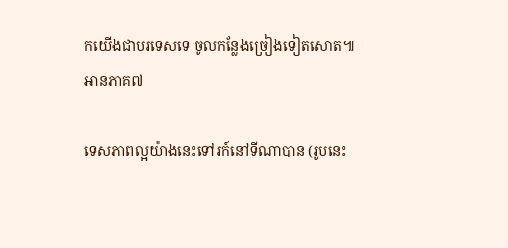កយើងជាបរទេសទេ ចូលកន្លែងច្រៀងទៀតសោត៕
អានភាគ៧

ទេសភាពល្អយ៉ាងនេះទៅរក៍នៅទីណាបាន (រូបនេះ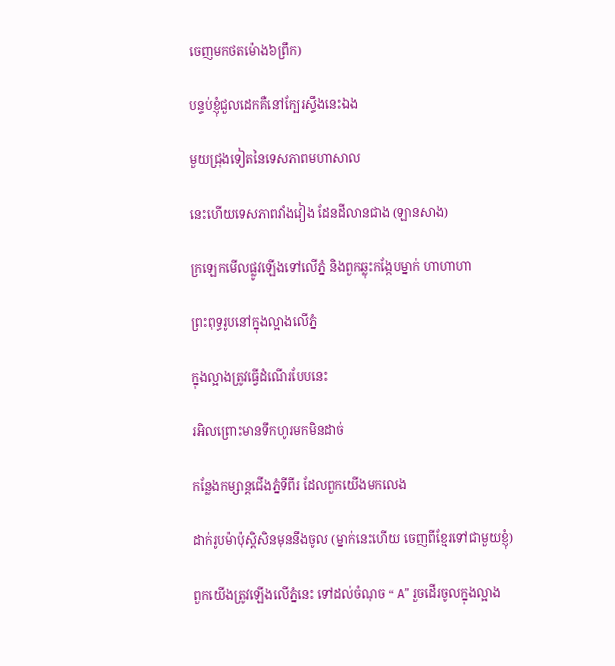ចេញមកថតម៉ោង៦ព្រឹក)

បន្ទប់ខ្ញុំជួលដេកគឺនៅក្បែរស្ទឹងនេះឯង

មួយជ្រុងទៀតនៃទេសភាពមហាសាល

នេះហើយទេសភាពវាំងវៀង ដែនដីលានជាង (ឡានសាង)

ក្រឡេកមើលផ្លូវឡើងទៅលើភ្នំ និងពួកឆ្លុះកង្កែបម្នាក់ ហាហាហា

ព្រះពុទ្ធរូបនៅក្នុងល្អាងលើភ្នំ

ក្នុងល្អាងត្រូវធ្វើដំណើរបែបនេះ

រអិលព្រោះមានទឹកហូរមកមិនដាច់

កន្លែងកម្សាន្តជើងភ្នំទីពីរ ដែលពួកយើងមកលេង

ដាក់រូបម៉ាប៉ុស្តិសិនមុននឹងចូល (ម្នាក់នេះហើយ ចេញពីខ្មែរទៅជាមួយខ្ញុំ)

ពួកយើងត្រូវឡើងលើភ្នំនេះ ទៅដល់ចំណុច “ A” រួចដើរចូលក្នុងល្អាង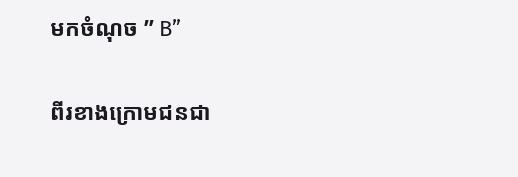មកចំណុច ” B”

ពីរខាងក្រោមជនជា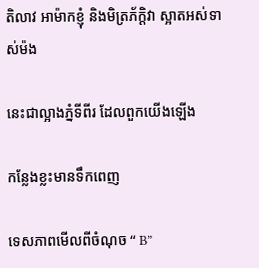តិលាវ អាម៉ាកខ្ញុំ និងមិត្រភ័ក្តិវា ស្អាតអស់ទាស់ម៉ង

នេះជាល្អាងភ្នំទីពីរ ដែលពួកយើងឡើង

កន្លែងខ្លះមានទឹកពេញ

ទេសភាពមើលពីចំណុច “ B”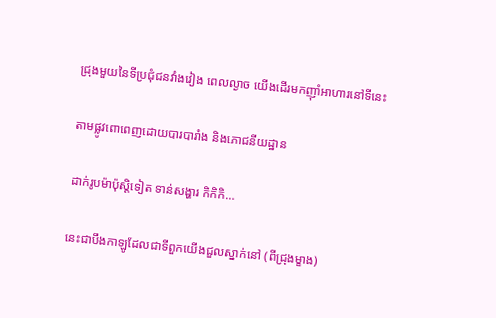ជ្រុងមួយនៃទីប្រជុំជនវាំងវៀង ពេលល្ងាច យើងដើរមកញ៉ាំអាហារនៅទីនេះ

តាមផ្លូវពោពេញដោយបារបារាំង និងភោជនីយដ្ឋាន

ដាក់រូបម៉ាប៉ុស្តិទៀត ទាន់សង្ហារ កិកិកិ…

នេះជាបឹងកាឡូដែលជាទីពួកយើងជួលស្នាក់នៅ (ពីជ្រុងម្ខាង)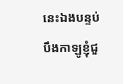នេះឯងបន្ទប់បឹងកាឡូខ្ញុំជួ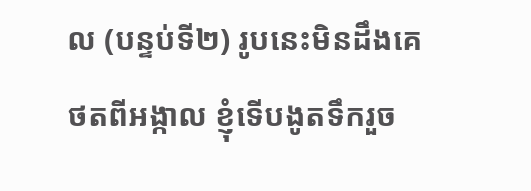ល (បន្ទប់ទី២) រូបនេះមិនដឹងគេថតពីអង្កាល ខ្ញុំទើបងូតទឹករួច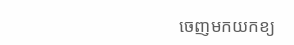ចេញមកយកខ្យ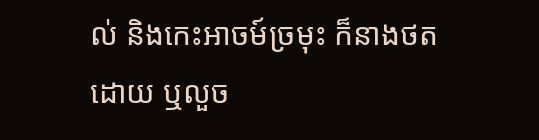ល់ និងកេះអាចម៍ច្រមុះ ក៏នាងថតដោយ ឬលួច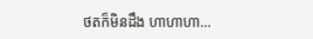ថតក៏មិនដឹង ហាហាហា…